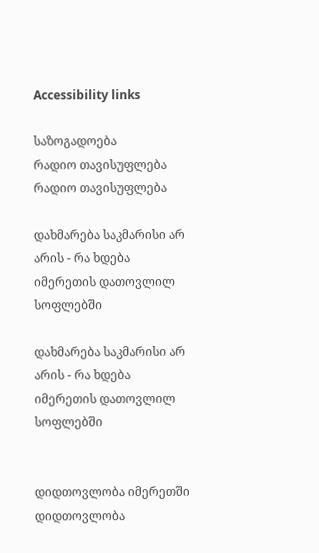Accessibility links

საზოგადოება
რადიო თავისუფლება რადიო თავისუფლება

დახმარება საკმარისი არ არის - რა ხდება იმერეთის დათოვლილ სოფლებში

დახმარება საკმარისი არ არის - რა ხდება იმერეთის დათოვლილ სოფლებში


დიდთოვლობა იმერეთში
დიდთოვლობა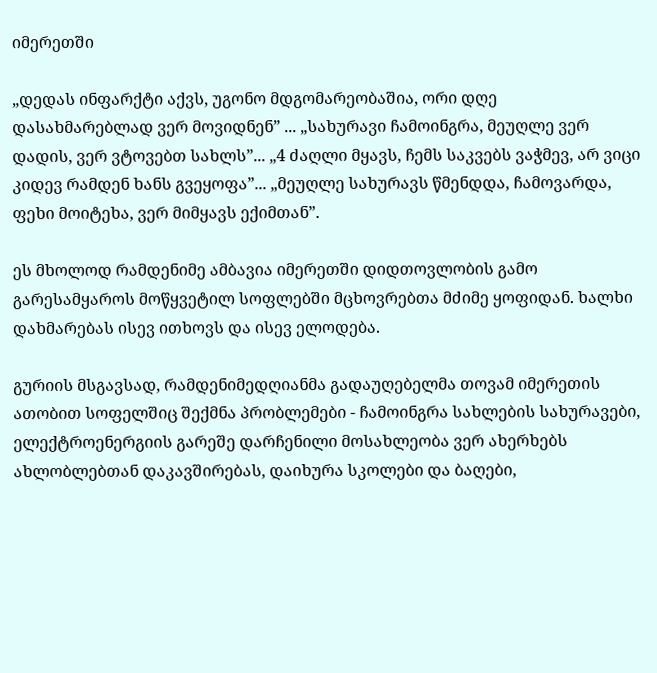იმერეთში

„დედას ინფარქტი აქვს, უგონო მდგომარეობაშია, ორი დღე დასახმარებლად ვერ მოვიდნენ” ... „სახურავი ჩამოინგრა, მეუღლე ვერ დადის, ვერ ვტოვებთ სახლს”... „4 ძაღლი მყავს, ჩემს საკვებს ვაჭმევ, არ ვიცი კიდევ რამდენ ხანს გვეყოფა”... „მეუღლე სახურავს წმენდდა, ჩამოვარდა, ფეხი მოიტეხა, ვერ მიმყავს ექიმთან”.

ეს მხოლოდ რამდენიმე ამბავია იმერეთში დიდთოვლობის გამო გარესამყაროს მოწყვეტილ სოფლებში მცხოვრებთა მძიმე ყოფიდან. ხალხი დახმარებას ისევ ითხოვს და ისევ ელოდება.

გურიის მსგავსად, რამდენიმედღიანმა გადაუღებელმა თოვამ იმერეთის ათობით სოფელშიც შექმნა პრობლემები - ჩამოინგრა სახლების სახურავები, ელექტროენერგიის გარეშე დარჩენილი მოსახლეობა ვერ ახერხებს ახლობლებთან დაკავშირებას, დაიხურა სკოლები და ბაღები,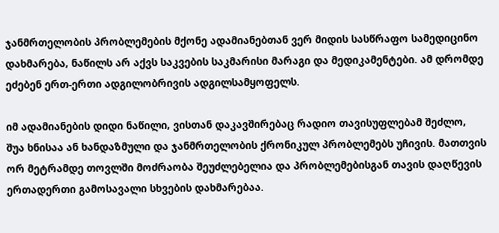ჯანმრთელობის პრობლემების მქონე ადამიანებთან ვერ მიდის სასწრაფო სამედიცინო დახმარება, ნაწილს არ აქვს საკვების საკმარისი მარაგი და მედიკამენტები. ამ დრომდე ეძებენ ერთ-ერთი ადგილობრივის ადგილსამყოფელს.

იმ ადამიანების დიდი ნაწილი, ვისთან დაკავშირებაც რადიო თავისუფლებამ შეძლო, შუა ხნისაა ან ხანდაზმული და ჯანმრთელობის ქრონიკულ პრობლემებს უჩივის. მათთვის ორ მეტრამდე თოვლში მოძრაობა შეუძლებელია და პრობლემებისგან თავის დაღწევის ერთადერთი გამოსავალი სხვების დახმარებაა.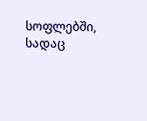სოფლებში, სადაც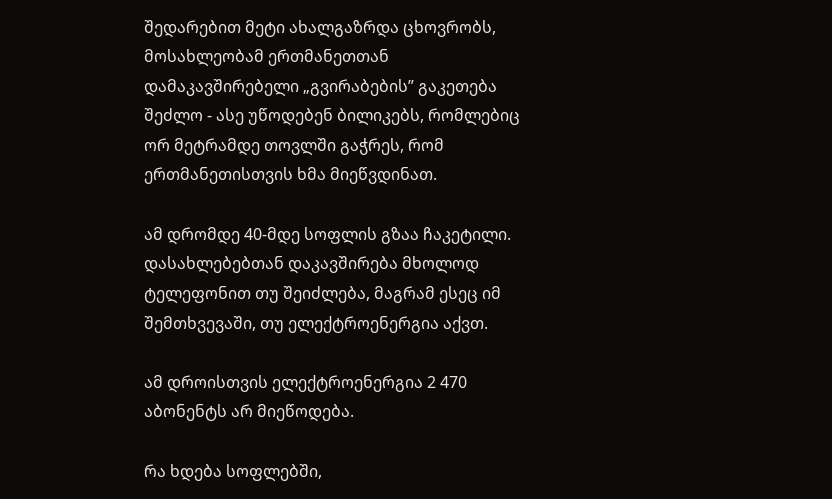შედარებით მეტი ახალგაზრდა ცხოვრობს, მოსახლეობამ ერთმანეთთან დამაკავშირებელი „გვირაბების” გაკეთება შეძლო - ასე უწოდებენ ბილიკებს, რომლებიც ორ მეტრამდე თოვლში გაჭრეს, რომ ერთმანეთისთვის ხმა მიეწვდინათ.

ამ დრომდე 40-მდე სოფლის გზაა ჩაკეტილი. დასახლებებთან დაკავშირება მხოლოდ ტელეფონით თუ შეიძლება, მაგრამ ესეც იმ შემთხვევაში, თუ ელექტროენერგია აქვთ.

ამ დროისთვის ელექტროენერგია 2 470 აბონენტს არ მიეწოდება.

რა ხდება სოფლებში,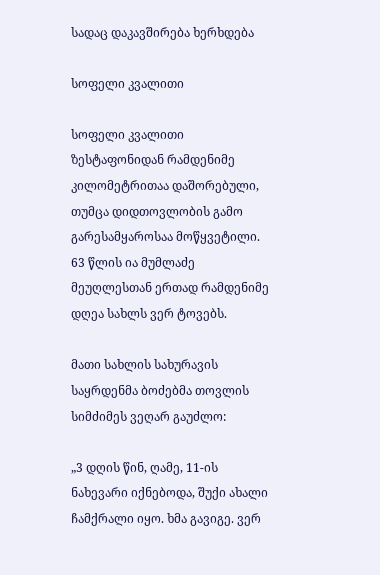სადაც დაკავშირება ხერხდება

სოფელი კვალითი

სოფელი კვალითი ზესტაფონიდან რამდენიმე კილომეტრითაა დაშორებული, თუმცა დიდთოვლობის გამო გარესამყაროსაა მოწყვეტილი. 63 წლის ია მუმლაძე მეუღლესთან ერთად რამდენიმე დღეა სახლს ვერ ტოვებს.

მათი სახლის სახურავის საყრდენმა ბოძებმა თოვლის სიმძიმეს ვეღარ გაუძლო:

„3 დღის წინ, ღამე, 11-ის ნახევარი იქნებოდა, შუქი ახალი ჩამქრალი იყო. ხმა გავიგე. ვერ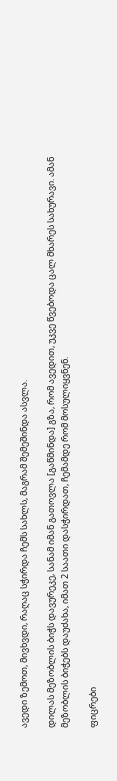ავედი ზემოთ, მივხვდი, რაღაც სჭირდა ჩემს სახლს, მაგრამ შემეშინდა ასვლა.

დილას მეზობლის ბიჭს დავურეკე, სანამ იმან გათოვლა [გაწმინდა] გზა, რომ ავედით, უკვე წვებოდა ცალ მხარეს სახურავი. ამან მეზობლის ბიჭებს დაუძახა, იმათ 2 საათი დასჭირდათ, ჩემამდე რომ მოსულიყვნენ.

ფიცრები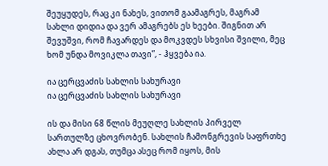შეუყუდეს, რაც კი ნახეს, ვითომ გაამაგრეს, მაგრამ სახლი დიდია და ვერ ამაგრებს ეს ხეები. შიგნით არ შევუშვი, რომ ჩავარდეს და მოკვდეს სხვისი შვილი, მეც ხომ უნდა მოვიკლა თავი”, - ჰყვება ია.

ია ცერცვაძის სახლის სახურავი
ია ცერცვაძის სახლის სახურავი

ის და მისი 68 წლის მეუღლე სახლის პირველ სართულზე ცხოვრობენ. სახლის ჩამონგრევის საფრთხე ახლა არ დგას, თუმცა ასეც რომ იყოს, მის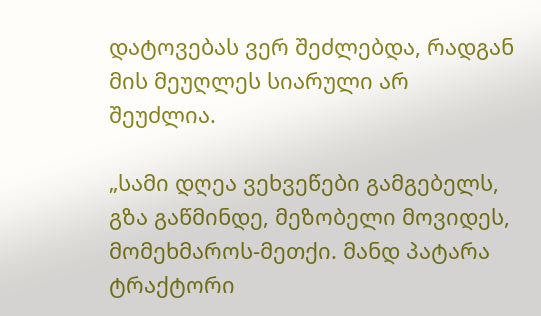დატოვებას ვერ შეძლებდა, რადგან მის მეუღლეს სიარული არ შეუძლია.

„სამი დღეა ვეხვეწები გამგებელს, გზა გაწმინდე, მეზობელი მოვიდეს, მომეხმაროს-მეთქი. მანდ პატარა ტრაქტორი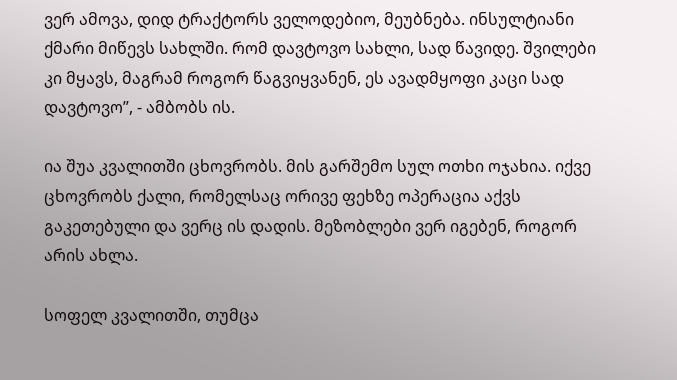ვერ ამოვა, დიდ ტრაქტორს ველოდებიო, მეუბნება. ინსულტიანი ქმარი მიწევს სახლში. რომ დავტოვო სახლი, სად წავიდე. შვილები კი მყავს, მაგრამ როგორ წაგვიყვანენ, ეს ავადმყოფი კაცი სად დავტოვო”, - ამბობს ის.

ია შუა კვალითში ცხოვრობს. მის გარშემო სულ ოთხი ოჯახია. იქვე ცხოვრობს ქალი, რომელსაც ორივე ფეხზე ოპერაცია აქვს გაკეთებული და ვერც ის დადის. მეზობლები ვერ იგებენ, როგორ არის ახლა.

სოფელ კვალითში, თუმცა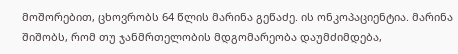მოშორებით, ცხოვრობს 64 წლის მარინა გეწაძე. ის ონკოპაციენტია. მარინა შიშობს, რომ თუ ჯანმრთელობის მდგომარეობა დაუმძიმდება,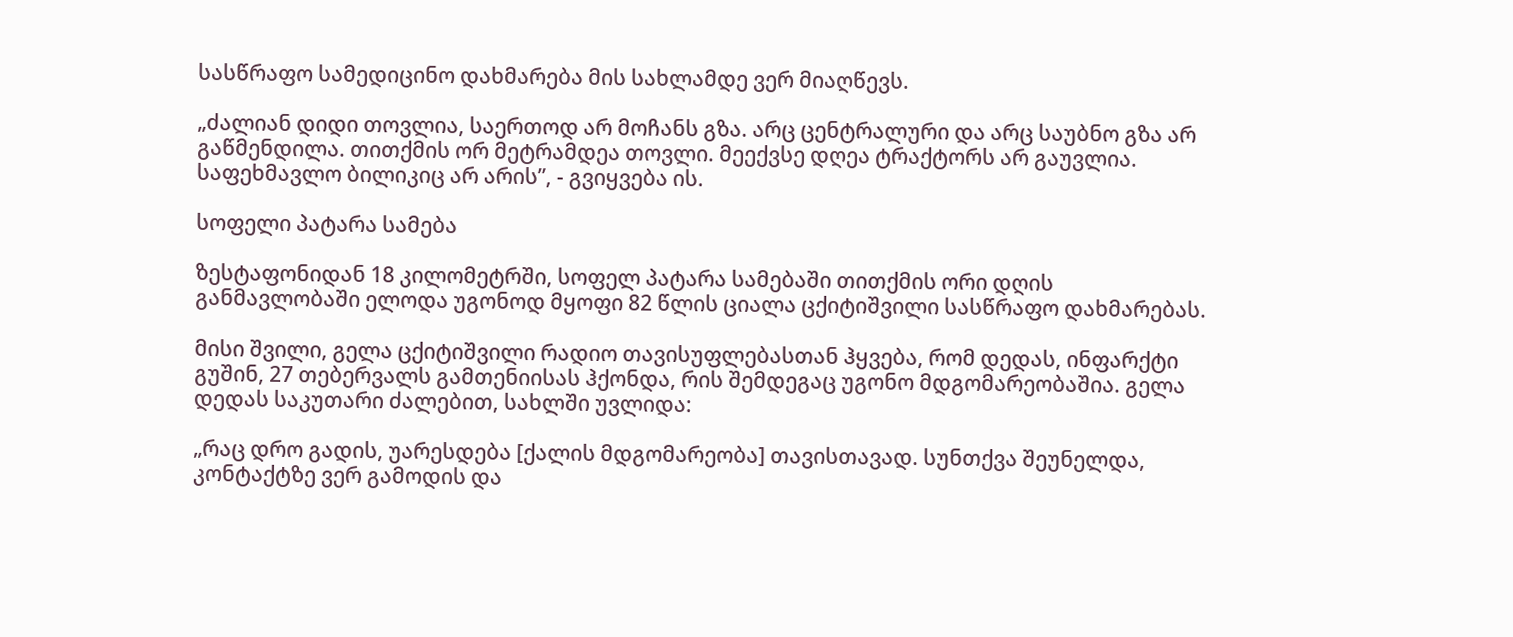სასწრაფო სამედიცინო დახმარება მის სახლამდე ვერ მიაღწევს.

„ძალიან დიდი თოვლია, საერთოდ არ მოჩანს გზა. არც ცენტრალური და არც საუბნო გზა არ გაწმენდილა. თითქმის ორ მეტრამდეა თოვლი. მეექვსე დღეა ტრაქტორს არ გაუვლია. საფეხმავლო ბილიკიც არ არის”, - გვიყვება ის.

სოფელი პატარა სამება

ზესტაფონიდან 18 კილომეტრში, სოფელ პატარა სამებაში თითქმის ორი დღის განმავლობაში ელოდა უგონოდ მყოფი 82 წლის ციალა ცქიტიშვილი სასწრაფო დახმარებას.

მისი შვილი, გელა ცქიტიშვილი რადიო თავისუფლებასთან ჰყვება, რომ დედას, ინფარქტი გუშინ, 27 თებერვალს გამთენიისას ჰქონდა, რის შემდეგაც უგონო მდგომარეობაშია. გელა დედას საკუთარი ძალებით, სახლში უვლიდა:

„რაც დრო გადის, უარესდება [ქალის მდგომარეობა] თავისთავად. სუნთქვა შეუნელდა, კონტაქტზე ვერ გამოდის და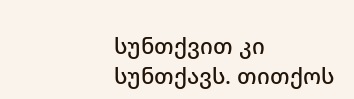სუნთქვით კი სუნთქავს. თითქოს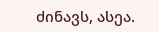ძინავს, ასეა.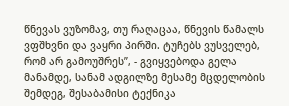წნევას ვუზომავ, თუ რაღაცაა, წნევის წამალს ვფშხვნი და ვაყრი პირში. ტუჩებს ვუსველებ, რომ არ გამოუშრეს”, - გვიყვებოდა გელა მანამდე, სანამ ადგილზე მესამე მცდელობის შემდეგ, შესაბამისი ტექნიკა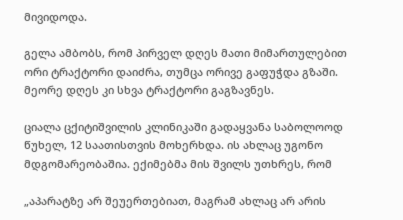მივიდოდა.

გელა ამბობს, რომ პირველ დღეს მათი მიმართულებით ორი ტრაქტორი დაიძრა, თუმცა ორივე გაფუჭდა გზაში. მეორე დღეს კი სხვა ტრაქტორი გაგზავნეს.

ციალა ცქიტიშვილის კლინიკაში გადაყვანა საბოლოოდ წუხელ, 12 საათისთვის მოხერხდა. ის ახლაც უგონო მდგომარეობაშია. ექიმებმა მის შვილს უთხრეს, რომ

„აპარატზე არ შეუერთებიათ, მაგრამ ახლაც არ არის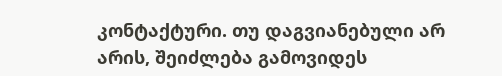კონტაქტური. თუ დაგვიანებული არ არის, შეიძლება გამოვიდეს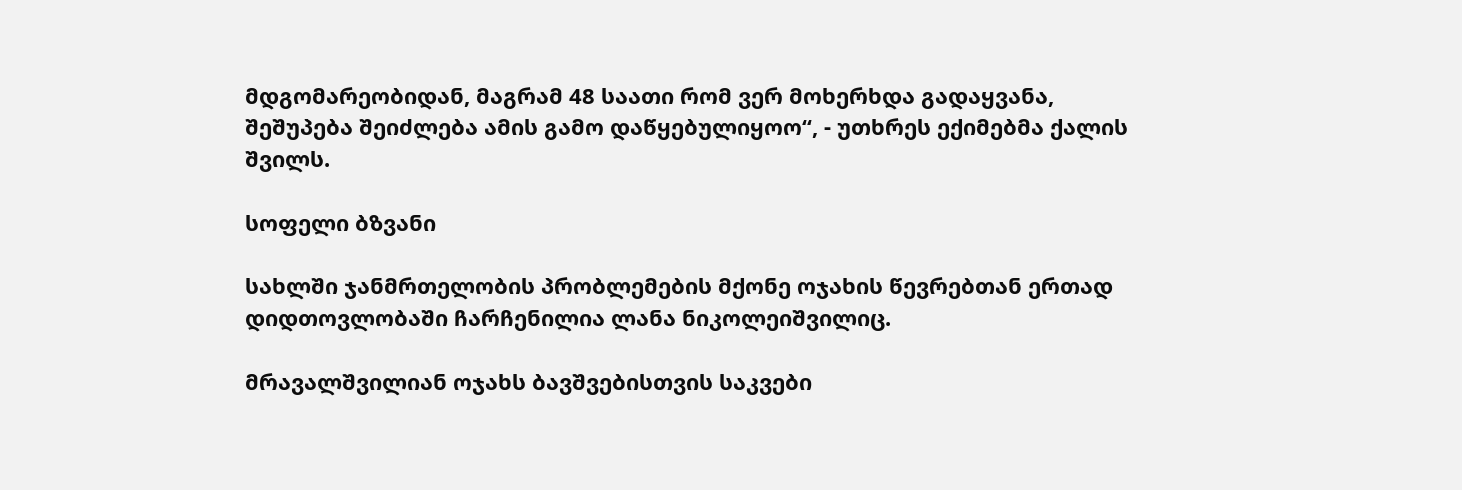მდგომარეობიდან, მაგრამ 48 საათი რომ ვერ მოხერხდა გადაყვანა, შეშუპება შეიძლება ამის გამო დაწყებულიყოო“, - უთხრეს ექიმებმა ქალის შვილს.

სოფელი ბზვანი

სახლში ჯანმრთელობის პრობლემების მქონე ოჯახის წევრებთან ერთად დიდთოვლობაში ჩარჩენილია ლანა ნიკოლეიშვილიც.

მრავალშვილიან ოჯახს ბავშვებისთვის საკვები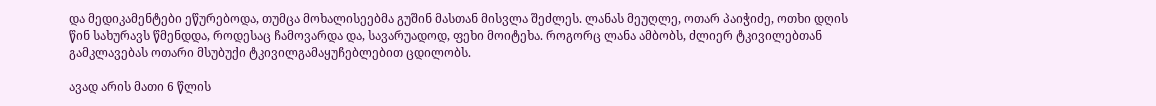და მედიკამენტები ეწურებოდა, თუმცა მოხალისეებმა გუშინ მასთან მისვლა შეძლეს. ლანას მეუღლე, ოთარ პაიჭიძე, ოთხი დღის წინ სახურავს წმენდდა, როდესაც ჩამოვარდა და, სავარუადოდ, ფეხი მოიტეხა. როგორც ლანა ამბობს, ძლიერ ტკივილებთან გამკლავებას ოთარი მსუბუქი ტკივილგამაყუჩებლებით ცდილობს.

ავად არის მათი 6 წლის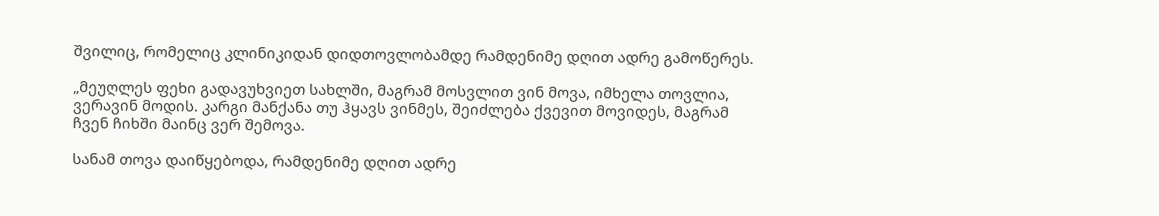შვილიც, რომელიც კლინიკიდან დიდთოვლობამდე რამდენიმე დღით ადრე გამოწერეს.

„მეუღლეს ფეხი გადავუხვიეთ სახლში, მაგრამ მოსვლით ვინ მოვა, იმხელა თოვლია, ვერავინ მოდის. კარგი მანქანა თუ ჰყავს ვინმეს, შეიძლება ქვევით მოვიდეს, მაგრამ ჩვენ ჩიხში მაინც ვერ შემოვა.

სანამ თოვა დაიწყებოდა, რამდენიმე დღით ადრე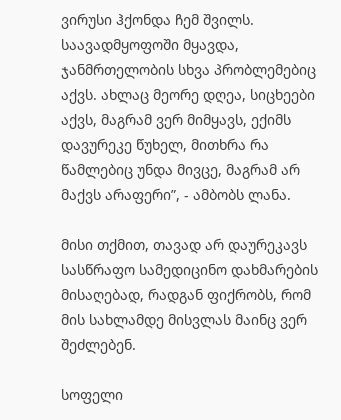ვირუსი ჰქონდა ჩემ შვილს. საავადმყოფოში მყავდა, ჯანმრთელობის სხვა პრობლემებიც აქვს. ახლაც მეორე დღეა, სიცხეები აქვს, მაგრამ ვერ მიმყავს, ექიმს დავურეკე წუხელ, მითხრა რა წამლებიც უნდა მივცე, მაგრამ არ მაქვს არაფერი”, - ამბობს ლანა.

მისი თქმით, თავად არ დაურეკავს სასწრაფო სამედიცინო დახმარების მისაღებად, რადგან ფიქრობს, რომ მის სახლამდე მისვლას მაინც ვერ შეძლებენ.

სოფელი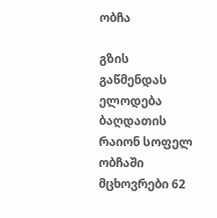ობჩა

გზის გაწმენდას ელოდება ბაღდათის რაიონ სოფელ ობჩაში მცხოვრები 62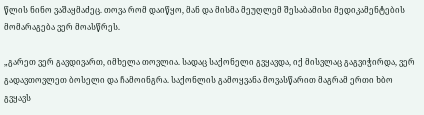წლის ნინო ვაშაყმაძეც. თოვა რომ დაიწყო, მან და მისმა მეუღლემ შესაბამისი მედიკამენტების მომარაგება ვერ მოასწრეს.

„გარეთ ვერ გავდივართ, იმხელა თოვლია. სადაც საქონელი გვყავდა, იქ მისვლაც გაგვიჭირდა, ვერ გადავთოვლეთ ბოსელი და ჩამოინგრა. საქონლის გამოყვანა მოვასწარით მაგრამ ერთი ხბო გვყავს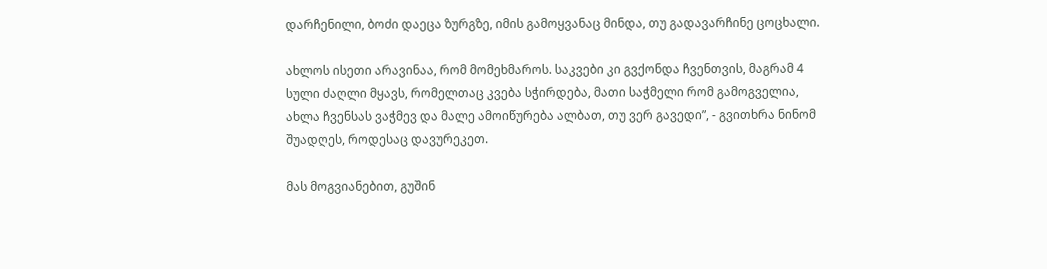დარჩენილი, ბოძი დაეცა ზურგზე, იმის გამოყვანაც მინდა, თუ გადავარჩინე ცოცხალი.

ახლოს ისეთი არავინაა, რომ მომეხმაროს. საკვები კი გვქონდა ჩვენთვის, მაგრამ 4 სული ძაღლი მყავს, რომელთაც კვება სჭირდება, მათი საჭმელი რომ გამოგველია, ახლა ჩვენსას ვაჭმევ და მალე ამოიწურება ალბათ, თუ ვერ გავედი”, - გვითხრა ნინომ შუადღეს, როდესაც დავურეკეთ.

მას მოგვიანებით, გუშინ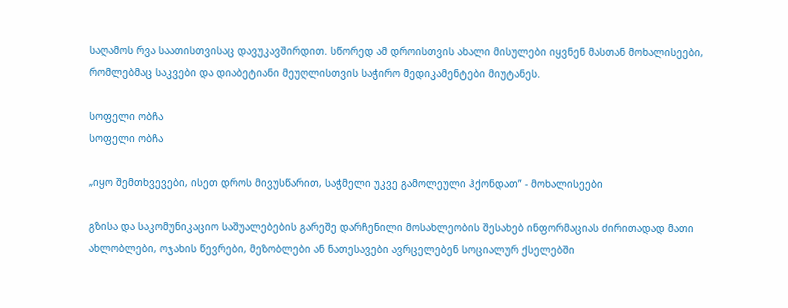საღამოს რვა საათისთვისაც დავუკავშირდით. სწორედ ამ დროისთვის ახალი მისულები იყვნენ მასთან მოხალისეები, რომლებმაც საკვები და დიაბეტიანი მეუღლისთვის საჭირო მედიკამენტები მიუტანეს.

სოფელი ობჩა
სოფელი ობჩა

„იყო შემთხვევები, ისეთ დროს მივუსწარით, საჭმელი უკვე გამოლეული ჰქონდათ” - მოხალისეები

გზისა და საკომუნიკაციო საშუალებების გარეშე დარჩენილი მოსახლეობის შესახებ ინფორმაციას ძირითადად მათი ახლობლები, ოჯახის წევრები, მეზობლები ან ნათესავები ავრცელებენ სოციალურ ქსელებში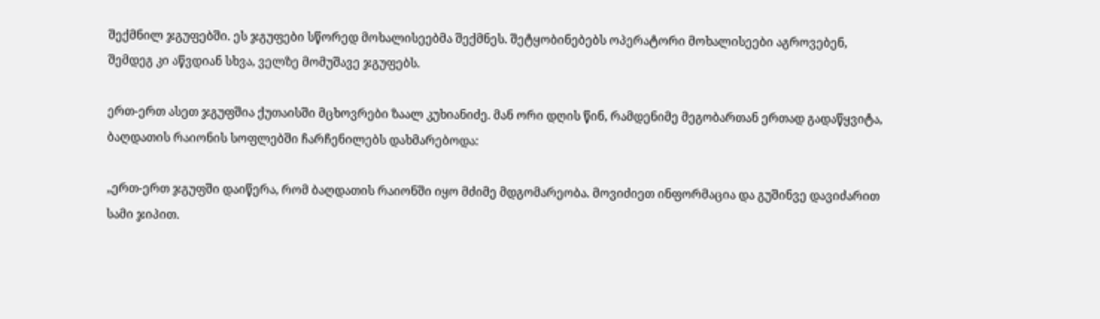შექმნილ ჯგუფებში. ეს ჯგუფები სწორედ მოხალისეებმა შექმნეს. შეტყობინებებს ოპერატორი მოხალისეები აგროვებენ, შემდეგ კი აწვდიან სხვა, ველზე მომუშავე ჯგუფებს.

ერთ-ერთ ასეთ ჯგუფშია ქუთაისში მცხოვრები ზაალ კუხიანიძე. მან ორი დღის წინ, რამდენიმე მეგობართან ერთად გადაწყვიტა, ბაღდათის რაიონის სოფლებში ჩარჩენილებს დახმარებოდა:

„ერთ-ერთ ჯგუფში დაიწერა, რომ ბაღდათის რაიონში იყო მძიმე მდგომარეობა. მოვიძიეთ ინფორმაცია და გუშინვე დავიძარით სამი ჯიპით.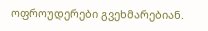ოფროუდერები გვეხმარებიან.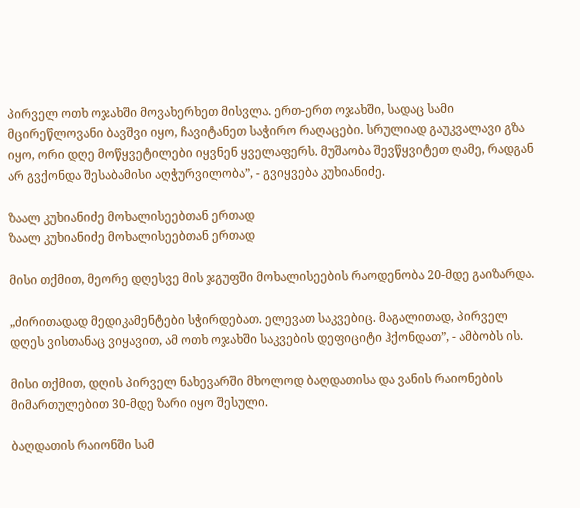პირველ ოთხ ოჯახში მოვახერხეთ მისვლა. ერთ-ერთ ოჯახში, სადაც სამი მცირეწლოვანი ბავშვი იყო, ჩავიტანეთ საჭირო რაღაცები. სრულიად გაუკვალავი გზა იყო, ორი დღე მოწყვეტილები იყვნენ ყველაფერს. მუშაობა შევწყვიტეთ ღამე, რადგან არ გვქონდა შესაბამისი აღჭურვილობა”, - გვიყვება კუხიანიძე.

ზაალ კუხიანიძე მოხალისეებთან ერთად
ზაალ კუხიანიძე მოხალისეებთან ერთად

მისი თქმით, მეორე დღესვე მის ჯგუფში მოხალისეების რაოდენობა 20-მდე გაიზარდა.

„ძირითადად მედიკამენტები სჭირდებათ. ელევათ საკვებიც. მაგალითად, პირველ დღეს ვისთანაც ვიყავით, ამ ოთხ ოჯახში საკვების დეფიციტი ჰქონდათ”, - ამბობს ის.

მისი თქმით, დღის პირველ ნახევარში მხოლოდ ბაღდათისა და ვანის რაიონების მიმართულებით 30-მდე ზარი იყო შესული.

ბაღდათის რაიონში სამ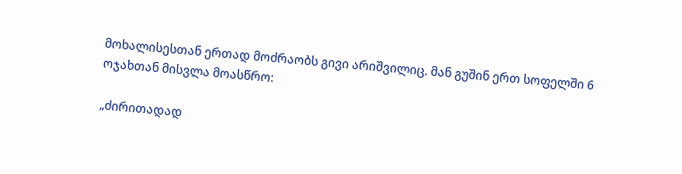მოხალისესთან ერთად მოძრაობს გივი არიშვილიც. მან გუშინ ერთ სოფელში 6 ოჯახთან მისვლა მოასწრო:

„ძირითადად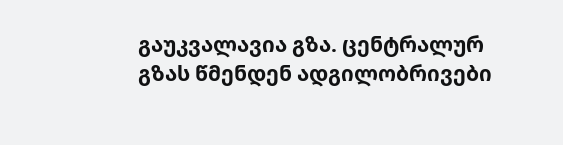გაუკვალავია გზა. ცენტრალურ გზას წმენდენ ადგილობრივები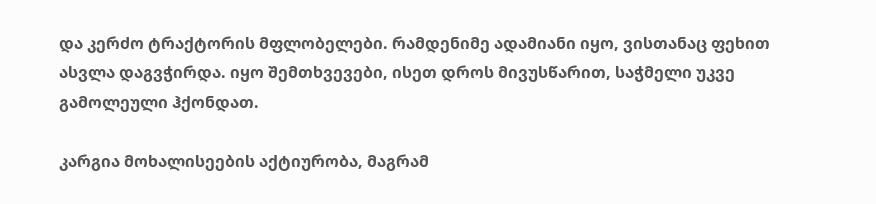და კერძო ტრაქტორის მფლობელები. რამდენიმე ადამიანი იყო, ვისთანაც ფეხით ასვლა დაგვჭირდა. იყო შემთხვევები, ისეთ დროს მივუსწარით, საჭმელი უკვე გამოლეული ჰქონდათ.

კარგია მოხალისეების აქტიურობა, მაგრამ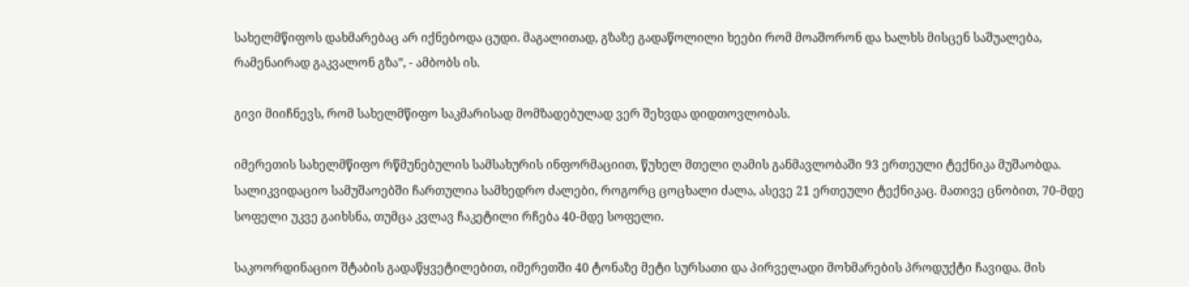სახელმწიფოს დახმარებაც არ იქნებოდა ცუდი. მაგალითად, გზაზე გადაწოლილი ხეები რომ მოაშორონ და ხალხს მისცენ საშუალება, რამენაირად გაკვალონ გზა”, - ამბობს ის.

გივი მიიჩნევს, რომ სახელმწიფო საკმარისად მომზადებულად ვერ შეხვდა დიდთოვლობას.

იმერეთის სახელმწიფო რწმუნებულის სამსახურის ინფორმაციით, წუხელ მთელი ღამის განმავლობაში 93 ერთეული ტექნიკა მუშაობდა. სალიკვიდაციო სამუშაოებში ჩართულია სამხედრო ძალები, როგორც ცოცხალი ძალა, ასევე 21 ერთეული ტექნიკაც. მათივე ცნობით, 70-მდე სოფელი უკვე გაიხსნა, თუმცა კვლავ ჩაკეტილი რჩება 40-მდე სოფელი.

საკოორდინაციო შტაბის გადაწყვეტილებით, იმერეთში 40 ტონაზე მეტი სურსათი და პირველადი მოხმარების პროდუქტი ჩავიდა. მის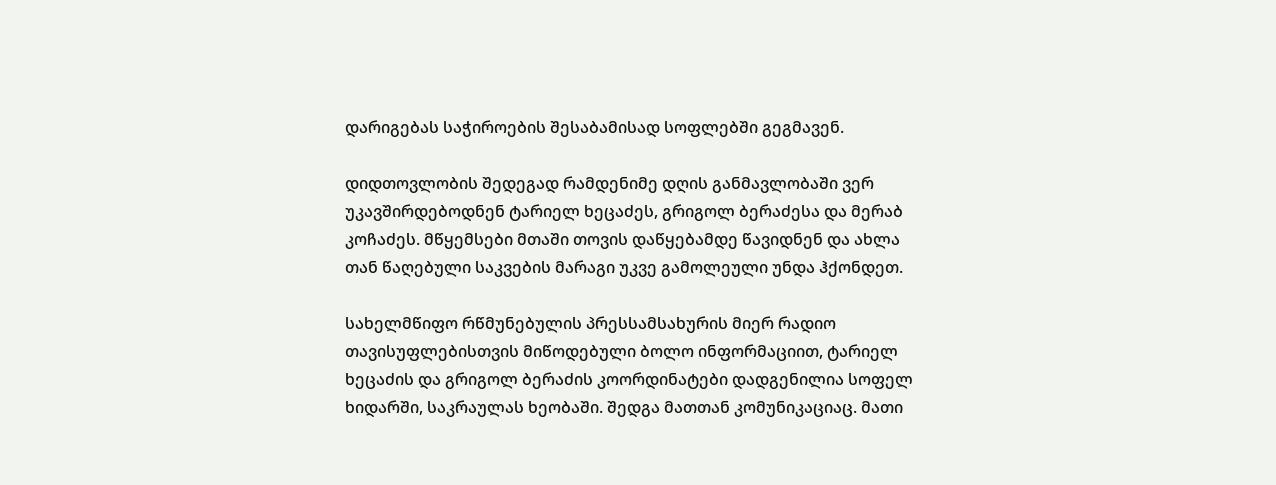დარიგებას საჭიროების შესაბამისად სოფლებში გეგმავენ.

დიდთოვლობის შედეგად რამდენიმე დღის განმავლობაში ვერ უკავშირდებოდნენ ტარიელ ხეცაძეს, გრიგოლ ბერაძესა და მერაბ კოჩაძეს. მწყემსები მთაში თოვის დაწყებამდე წავიდნენ და ახლა თან წაღებული საკვების მარაგი უკვე გამოლეული უნდა ჰქონდეთ.

სახელმწიფო რწმუნებულის პრესსამსახურის მიერ რადიო თავისუფლებისთვის მიწოდებული ბოლო ინფორმაციით, ტარიელ ხეცაძის და გრიგოლ ბერაძის კოორდინატები დადგენილია სოფელ ხიდარში, საკრაულას ხეობაში. შედგა მათთან კომუნიკაციაც. მათი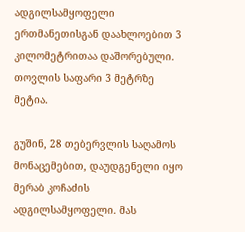ადგილსამყოფელი ერთმანეთისგან დაახლოებით 3 კილომეტრითაა დაშორებული. თოვლის საფარი 3 მეტრზე მეტია.

გუშინ, 28 თებერვლის საღამოს მონაცემებით, დაუდგენელი იყო მერაბ კოჩაძის ადგილსამყოფელი. მას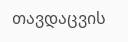თავდაცვის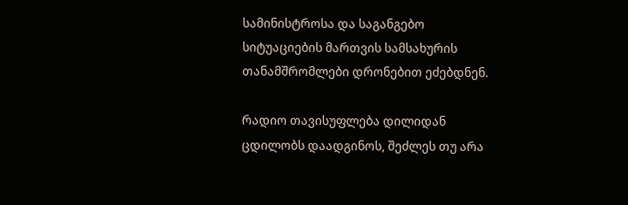სამინისტროსა და საგანგებო სიტუაციების მართვის სამსახურის თანამშრომლები დრონებით ეძებდნენ.

რადიო თავისუფლება დილიდან ცდილობს დაადგინოს, შეძლეს თუ არა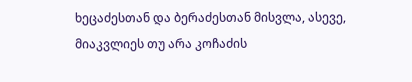ხეცაძესთან და ბერაძესთან მისვლა, ასევე, მიაკვლიეს თუ არა კოჩაძის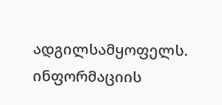ადგილსამყოფელს. ინფორმაციის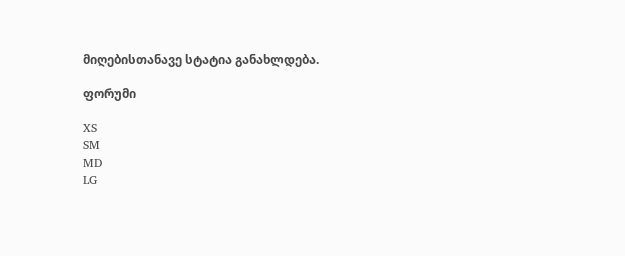მიღებისთანავე სტატია განახლდება.

ფორუმი

XS
SM
MD
LG